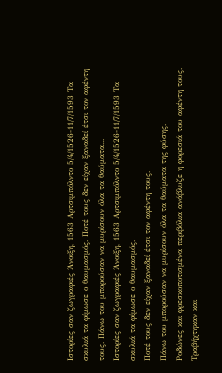Ιστορίες σαν ζωγραφιές Άνοιξη, 1563 Αρτσιμπόλντο 5/4/1526-11/7/1593 Τα σκυλιά τα φίμωσε ο θαυμασμός. Ποτέ τους δεν είχαν ξαναδεί έτσι τον αφέντη τους. Πάνω του μπορούσαν να μυρίσουν όλα τα θαύματα...
Ιστορίες σαν ζωγραφιές Άνοιξη, 1563 Αρτσιμπόλντο 5/4/1526-11/7/1593 Τα σκυλιά τα φίμωσε ο θαυμασμός.
Ποτέ τους δεν είχαν ξαναδεί έτσι τον αφέντη τους.
Πάνω του μπορούσαν να μυρίσουν όλα τα θαύματα της φύσης.
Ροδώνες και φρεσκοποτισμένα περιβόλια ανάβλυζε η φορεσιά του αφέντη τους.
Τραβήχτηκαν και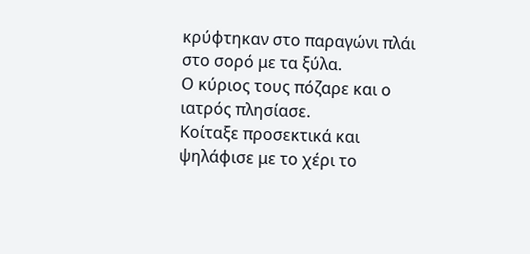κρύφτηκαν στο παραγώνι πλάι στο σορό με τα ξύλα.
Ο κύριος τους πόζαρε και ο ιατρός πλησίασε.
Κοίταξε προσεκτικά και ψηλάφισε με το χέρι το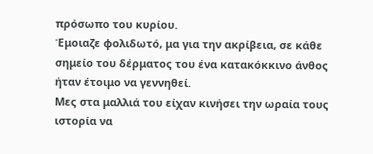πρόσωπο του κυρίου.
Έμοιαζε φολιδωτό, μα για την ακρίβεια, σε κάθε σημείο του δέρματος του ένα κατακόκκινο άνθος ήταν έτοιμο να γεννηθεί.
Μες στα μαλλιά του είχαν κινήσει την ωραία τους ιστορία να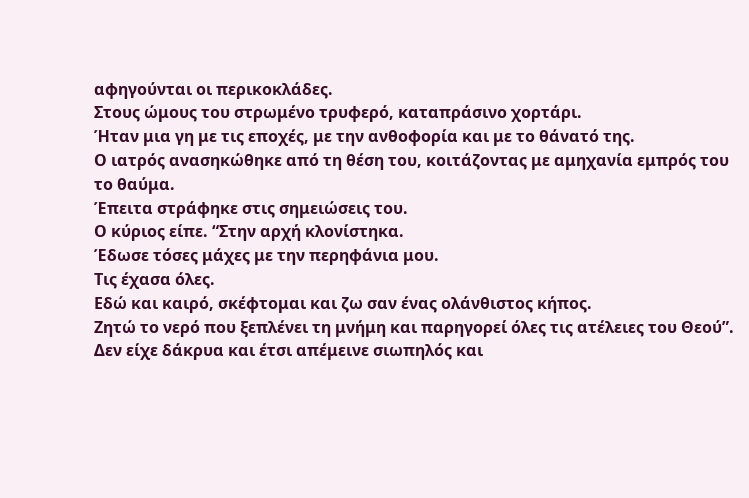αφηγούνται οι περικοκλάδες.
Στους ώμους του στρωμένο τρυφερό, καταπράσινο χορτάρι.
Ήταν μια γη με τις εποχές, με την ανθοφορία και με το θάνατό της.
Ο ιατρός ανασηκώθηκε από τη θέση του, κοιτάζοντας με αμηχανία εμπρός του το θαύμα.
Έπειτα στράφηκε στις σημειώσεις του.
Ο κύριος είπε. “Στην αρχή κλονίστηκα.
Έδωσε τόσες μάχες με την περηφάνια μου.
Τις έχασα όλες.
Εδώ και καιρό, σκέφτομαι και ζω σαν ένας ολάνθιστος κήπος.
Ζητώ το νερό που ξεπλένει τη μνήμη και παρηγορεί όλες τις ατέλειες του Θεού”. Δεν είχε δάκρυα και έτσι απέμεινε σιωπηλός και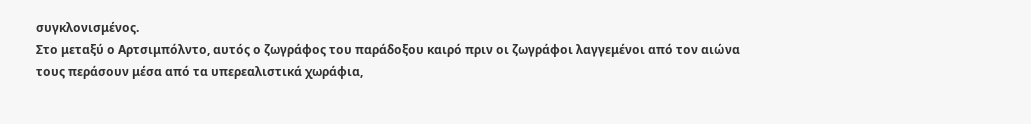συγκλονισμένος.
Στο μεταξύ ο Αρτσιμπόλντο, αυτός ο ζωγράφος του παράδοξου καιρό πριν οι ζωγράφοι λαγγεμένοι από τον αιώνα τους περάσουν μέσα από τα υπερεαλιστικά χωράφια,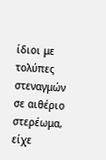ίδιοι με τολύπες στεναγμών σε αιθέριο στερέωμα, είχε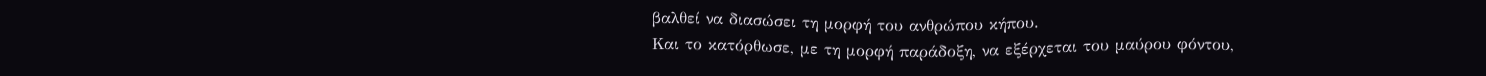βαλθεί να διασώσει τη μορφή του ανθρώπου κήπου.
Και το κατόρθωσε, με τη μορφή παράδοξη, να εξέρχεται του μαύρου φόντου,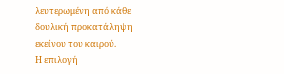λευτερωμένη από κάθε δουλική προκατάληψη εκείνου του καιρού.
Η επιλογή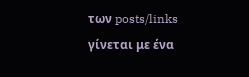των posts/links γίνεται με ένα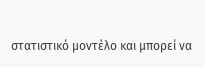στατιστικό μοντέλο και μπορεί να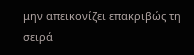μην απεικονίζει επακριβώς τη σειρά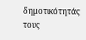δημοτικότητάς τους